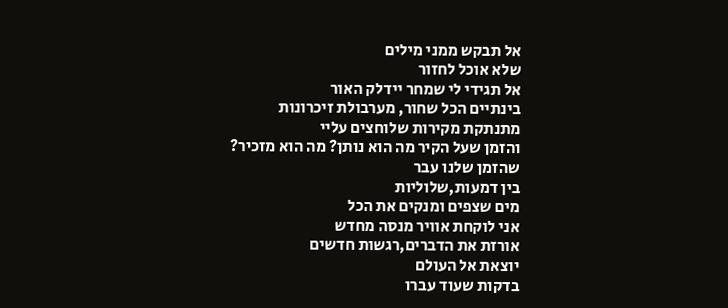אל תבקש ממני מילים
שלא אוכל לחזור
אל תגידי לי שמחר יידלק האור
בינתיים הכל שחור, מערבולת זיכרונות
מתנתקת מקירות שלוחצים עליי
והזמן שעל הקיר מה הוא נותן? מה הוא מזכיר?
שהזמן שלנו עבר
בין דמעות,שלוליות
מים שצפים ומנקים את הכל
אני לוקחת אוויר מנסה מחדש
אורזת את הדברים,רגשות חדשים
יוצאת אל העולם
בדקות שעוד עברו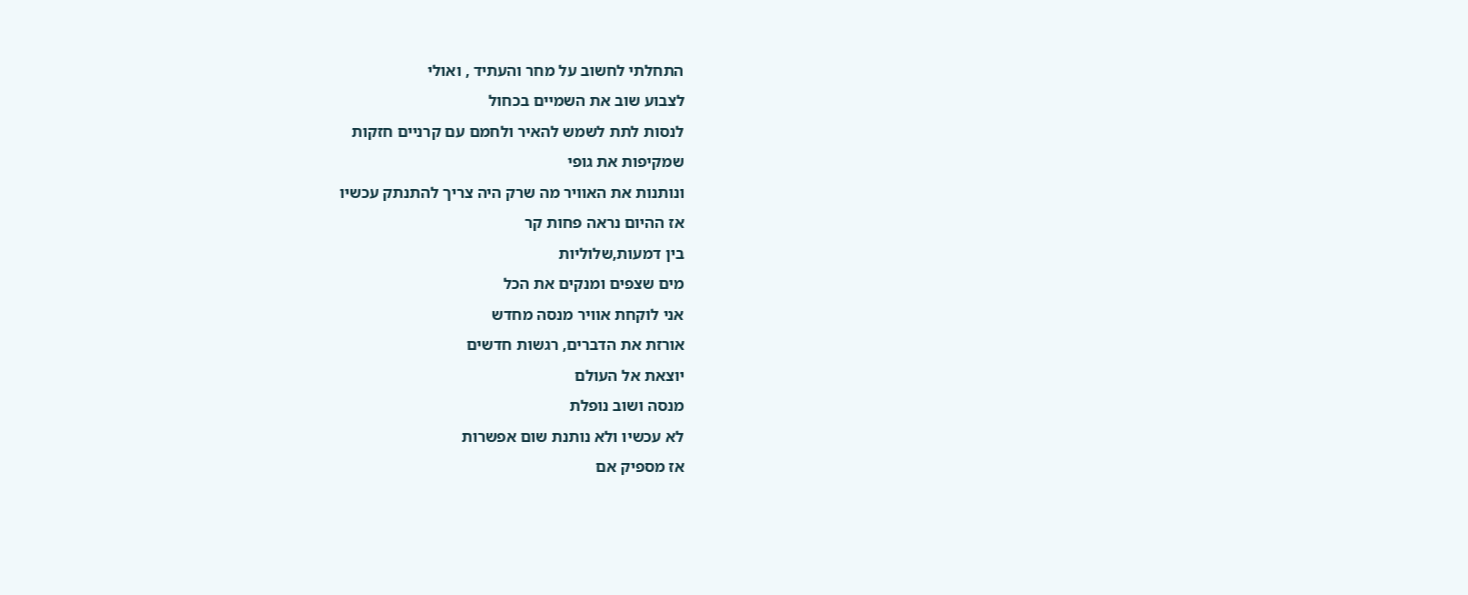התחלתי לחשוב על מחר והעתיד , ואולי
לצבוע שוב את השמיים בכחול
לנסות לתת לשמש להאיר ולחמם עם קרניים חזקות
שמקיפות את גופי
ונותנות את האוויר מה שרק היה צריך להתנתק עכשיו
אז ההיום נראה פחות קר
בין דמעות,שלוליות
מים שצפים ומנקים את הכל
אני לוקחת אוויר מנסה מחדש
אורזת את הדברים, רגשות חדשים
יוצאת אל העולם
מנסה ושוב נופלת
לא עכשיו ולא נותנת שום אפשרות
אז מספיק אם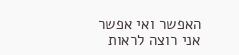האפשר ואי אפשר
אני רוצה לראות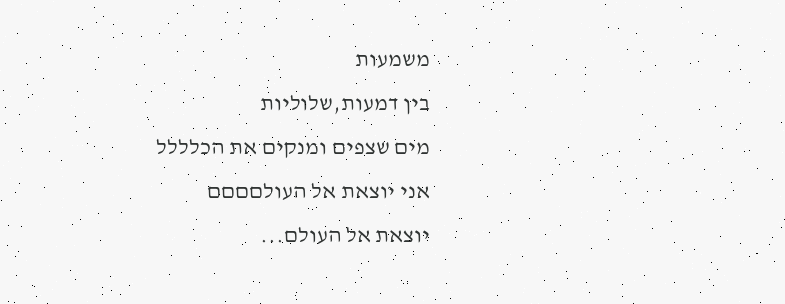משמעות
בין דמעות,שלוליות
מים שצפים ומנקים את הכלללל
אני יוצאת אל העולםםםם
יוצאת אל העולם...